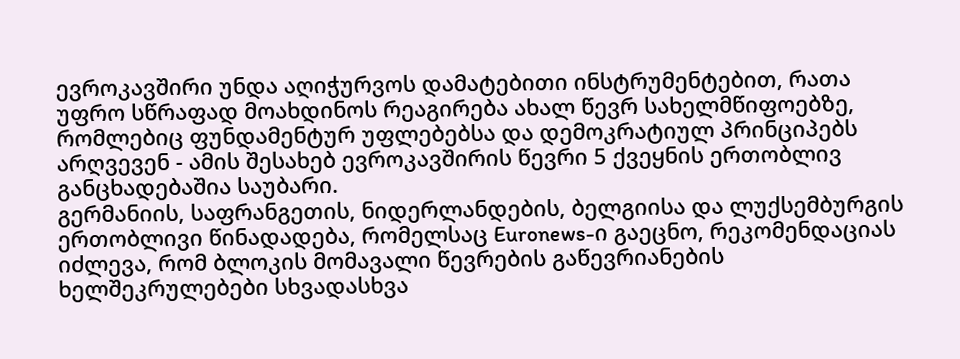ევროკავშირი უნდა აღიჭურვოს დამატებითი ინსტრუმენტებით, რათა უფრო სწრაფად მოახდინოს რეაგირება ახალ წევრ სახელმწიფოებზე, რომლებიც ფუნდამენტურ უფლებებსა და დემოკრატიულ პრინციპებს არღვევენ - ამის შესახებ ევროკავშირის წევრი 5 ქვეყნის ერთობლივ განცხადებაშია საუბარი.
გერმანიის, საფრანგეთის, ნიდერლანდების, ბელგიისა და ლუქსემბურგის ერთობლივი წინადადება, რომელსაც Euronews-ი გაეცნო, რეკომენდაციას იძლევა, რომ ბლოკის მომავალი წევრების გაწევრიანების ხელშეკრულებები სხვადასხვა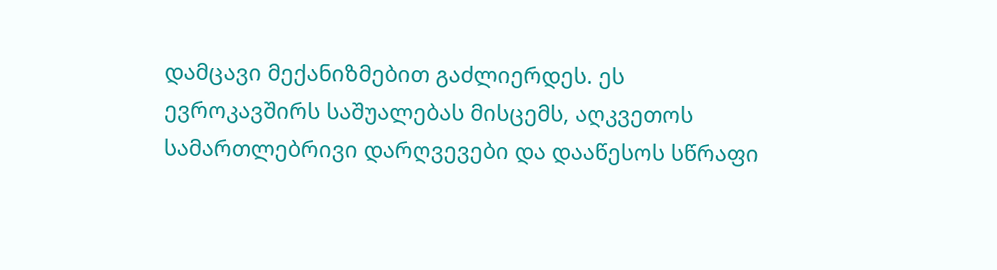დამცავი მექანიზმებით გაძლიერდეს. ეს ევროკავშირს საშუალებას მისცემს, აღკვეთოს სამართლებრივი დარღვევები და დააწესოს სწრაფი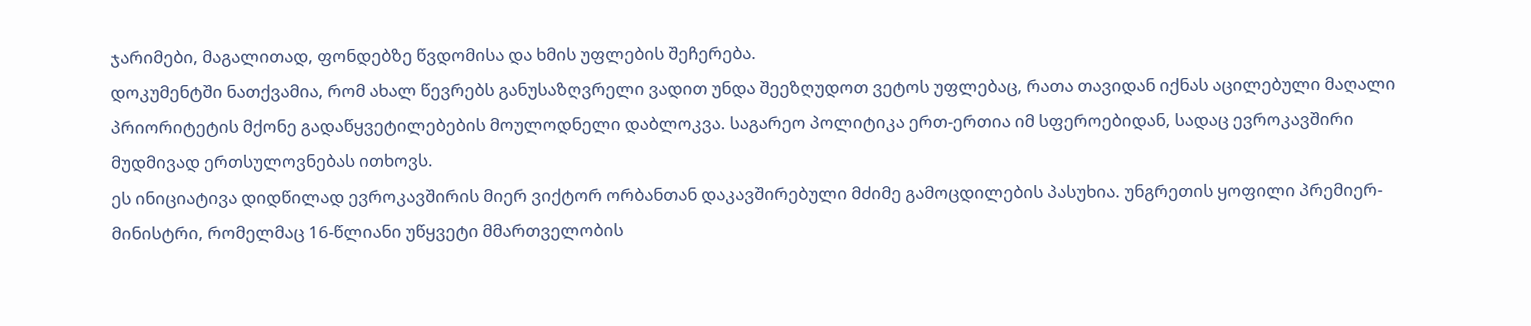ჯარიმები, მაგალითად, ფონდებზე წვდომისა და ხმის უფლების შეჩერება.
დოკუმენტში ნათქვამია, რომ ახალ წევრებს განუსაზღვრელი ვადით უნდა შეეზღუდოთ ვეტოს უფლებაც, რათა თავიდან იქნას აცილებული მაღალი პრიორიტეტის მქონე გადაწყვეტილებების მოულოდნელი დაბლოკვა. საგარეო პოლიტიკა ერთ-ერთია იმ სფეროებიდან, სადაც ევროკავშირი მუდმივად ერთსულოვნებას ითხოვს.
ეს ინიციატივა დიდწილად ევროკავშირის მიერ ვიქტორ ორბანთან დაკავშირებული მძიმე გამოცდილების პასუხია. უნგრეთის ყოფილი პრემიერ-მინისტრი, რომელმაც 16-წლიანი უწყვეტი მმართველობის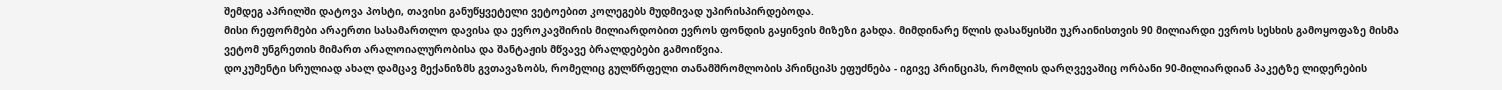შემდეგ აპრილში დატოვა პოსტი, თავისი განუწყვეტელი ვეტოებით კოლეგებს მუდმივად უპირისპირდებოდა.
მისი რეფორმები არაერთი სასამართლო დავისა და ევროკავშირის მილიარდობით ევროს ფონდის გაყინვის მიზეზი გახდა. მიმდინარე წლის დასაწყისში უკრაინისთვის 90 მილიარდი ევროს სესხის გამოყოფაზე მისმა ვეტომ უნგრეთის მიმართ არალოიალურობისა და შანტაჟის მწვავე ბრალდებები გამოიწვია.
დოკუმენტი სრულიად ახალ დამცავ მექანიზმს გვთავაზობს, რომელიც გულწრფელი თანამშრომლობის პრინციპს ეფუძნება - იგივე პრინციპს, რომლის დარღვევაშიც ორბანი 90-მილიარდიან პაკეტზე ლიდერების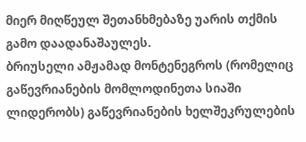მიერ მიღწეულ შეთანხმებაზე უარის თქმის გამო დაადანაშაულეს.
ბრიუსელი ამჟამად მონტენეგროს (რომელიც გაწევრიანების მომლოდინეთა სიაში ლიდერობს) გაწევრიანების ხელშეკრულების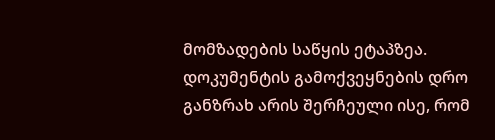მომზადების საწყის ეტაპზეა.
დოკუმენტის გამოქვეყნების დრო განზრახ არის შერჩეული ისე, რომ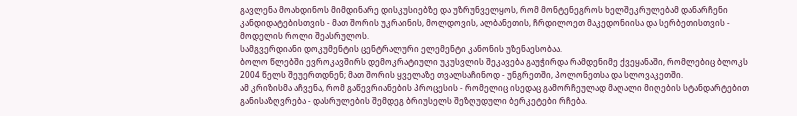გავლენა მოახდინოს მიმდინარე დისკუსიებზე და უზრუნველყოს, რომ მონტენეგროს ხელშეკრულებამ დანარჩენი კანდიდატებისთვის - მათ შორის უკრაინის, მოლდოვის, ალბანეთის, ჩრდილოეთ მაკედონიისა და სერბეთისთვის - მოდელის როლი შეასრულოს.
სამგვერდიანი დოკუმენტის ცენტრალური ელემენტი კანონის უზენაესობაა.
ბოლო წლებში ევროკავშირს დემოკრატიული უკუსვლის შეკავება გაუჭირდა რამდენიმე ქვეყანაში, რომლებიც ბლოკს 2004 წელს შეუერთდნენ; მათ შორის ყველაზე თვალსაჩინოდ - უნგრეთში, პოლონეთსა და სლოვაკეთში.
ამ კრიზისმა აჩვენა, რომ გაწევრიანების პროცესის - რომელიც ისედაც გამორჩეულად მაღალი მიღების სტანდარტებით განისაზღვრება - დასრულების შემდეგ ბრიუსელს შეზღუდული ბერკეტები რჩება.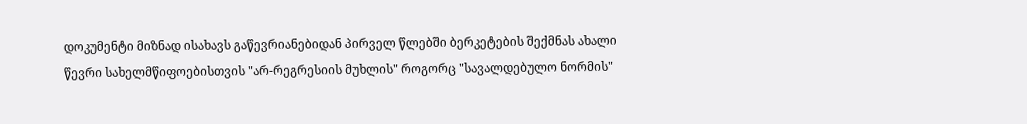დოკუმენტი მიზნად ისახავს გაწევრიანებიდან პირველ წლებში ბერკეტების შექმნას ახალი წევრი სახელმწიფოებისთვის "არ-რეგრესიის მუხლის" როგორც "სავალდებულო ნორმის"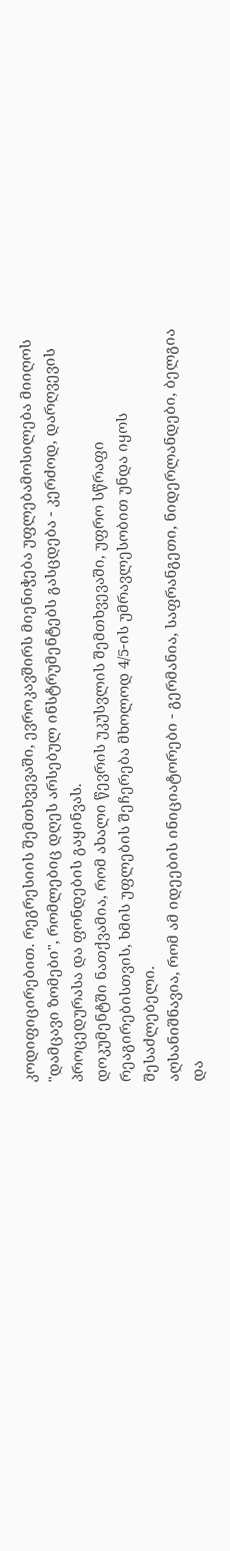კოდიფიცირებით. რეგრესიის შემთხვევაში, ევროკავშირს მიენიჭება უფლებამოსილება მიიღოს "დამცავი ზომები", რომლებიც დღეს არსებულ ინსტრუმენტებს გასცდება - კერძოდ, დარღვევის პროცედურასა და ფონდების გაყინვას.
დოკუმენტში ნათქვამია, რომ ახალი წევრის უკუსვლის შემთხვევაში, უფრო სწრაფი რეაგირებისთვის, ხმის უფლების შეჩერება მხოლოდ 4/5-ის უმრავლესობით უნდა იყოს შესაძლებელი.
აღსანიშნავია, რომ ამ იდეების ინიციატორები - გერმანია, საფრანგეთი, ნიდერლანდები, ბელგია და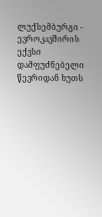ლუქსემბურგი - ევროკავშირის ექვსი დამფუძნებელი წევრიდან ხუთს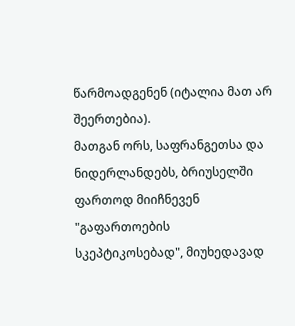წარმოადგენენ (იტალია მათ არ შეერთებია).
მათგან ორს, საფრანგეთსა და ნიდერლანდებს, ბრიუსელში ფართოდ მიიჩნევენ "გაფართოების სკეპტიკოსებად", მიუხედავად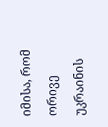იმისა, რომ ორივე უკრაინის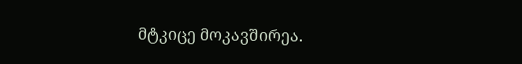მტკიცე მოკავშირეა.